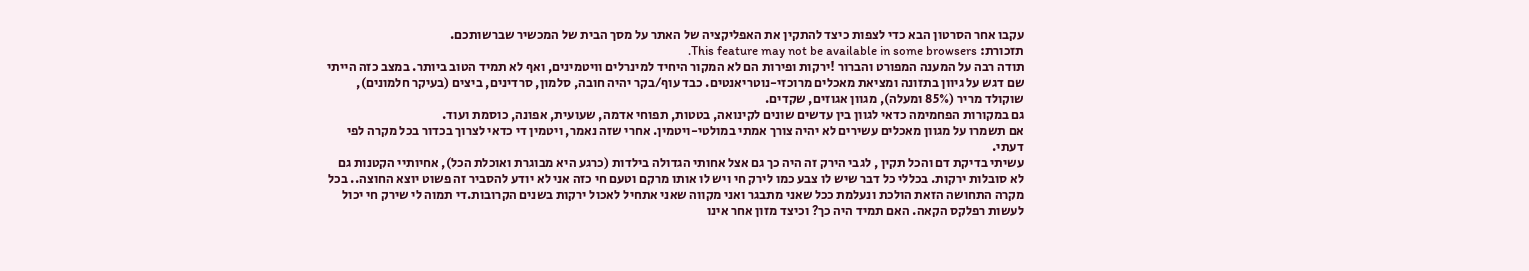עקבו אחר הסרטון הבא כדי לצפות כיצד להתקין את האפליקציה של האתר על מסך הבית של המכשיר שברשותכם.
תזכורת: This feature may not be available in some browsers.
תודה רבה על המענה המפורט והברור !ירקות ופירות הם לא המקור היחיד למינרלים וויטמינים, ואף לא תמיד הטוב ביותר. במצב כזה הייתי שם דגש על גיוון בתזונה ומציאת מאכלים מרוכזי-נוטריאנטים. כבד עוף/בקר יהיה חובה, סלמון, סרדינים, ביצים (בעיקר חלמונים), שוקולד מריר (85% ומעלה), מגוון אגוזים, שקדים.
גם במקורות הפחמימה כדאי לגוון בין עדשים שונים לקינואה, בטטות, תפוחי אדמה, שעועית, אפונה, כוסמת ועוד.
אם תשמרו על מגוון מאכלים עשירים לא יהיה צורך אמתי במולטי-ויטמין. אחרי שזה נאמר, ויטמין די כדאי לצרוך בכדור בכל מקרה לפי דעתי.
עשיתי בדיקת דם והכל תקין , לגבי הירק זה היה כך גם אצל אחותי הגדולה בילדות (כרגע היא מבוגרת ואוכלת הכל), אחיותיי הקטנות גם לא סובלות ירקות. בכללי כל דבר שיש לו צבע כמו לירק חי ויש לו אותו מרקם וטעם חי כזה אני לא יודע להסביר זה פשוט יוצא החוצה.. בכל מקרה התחושה הזאת הולכת ונעלמת ככל שאני מתבגר ואני מקווה שאני אתחיל לאכול ירקות בשנים הקרובות.די תמוה לי שירק חי יכול לעשות רפלקס הקאה. האם תמיד היה כך? וכיצד מזון אחר אינו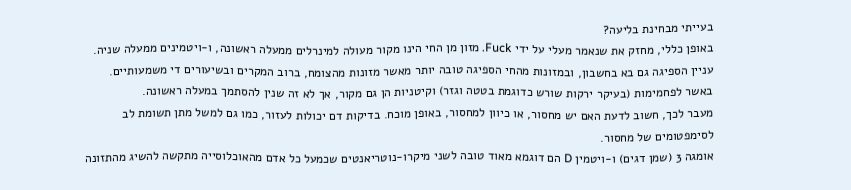בעייתי מבחינת בליעה?
באופן כללי, מחזק את שנאמר מעלי על ידי Fuck. מזון מן החי הינו מקור מעולה למינרלים ממעלה ראשונה, ו-ויטמינים ממעלה שניה. עניין הספיגה גם בא בחשבון, ובמזונות מהחי הספיגה טובה יותר מאשר מזונות מהצומח, ברוב המקרים ובשיעורים די משמעותיים. באשר לפחמימות (בעיקר ירקות שורש כדוגמת בטטה וגזר) וקיטניות הן גם מקור, אך לא זה שנין להסתמך במעלה ראשונה.
מעבר לכך, חשוב לדעת האם יש מחסור, או כיוון למחסור, באופן מוכח. בדיקות דם יכולות לעזור, כמו גם למשל מתן תשומת לב לסימפטומים של מחסור.
אומגה 3 (שמן דגים) ו-ויטמין D הם דוגמא מאוד טובה לשני מיקרו-נוטריאנטים שכמעל כל אדם מהאוכלוסייה מתקשה להשיג מהתזונה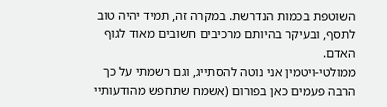השוטפת בכמות הנדרשת. במקרה זה, תמיד יהיה טוב לתסף, ובעיקר בהיותם מרכיבים חשובים מאוד לגוף האדם.
ממולטי-ויטמין אני נוטה להסתייג, וגם רשמתי על כך הרבה פעמים כאן בפורום (אשמח שתחפש מהודעותיי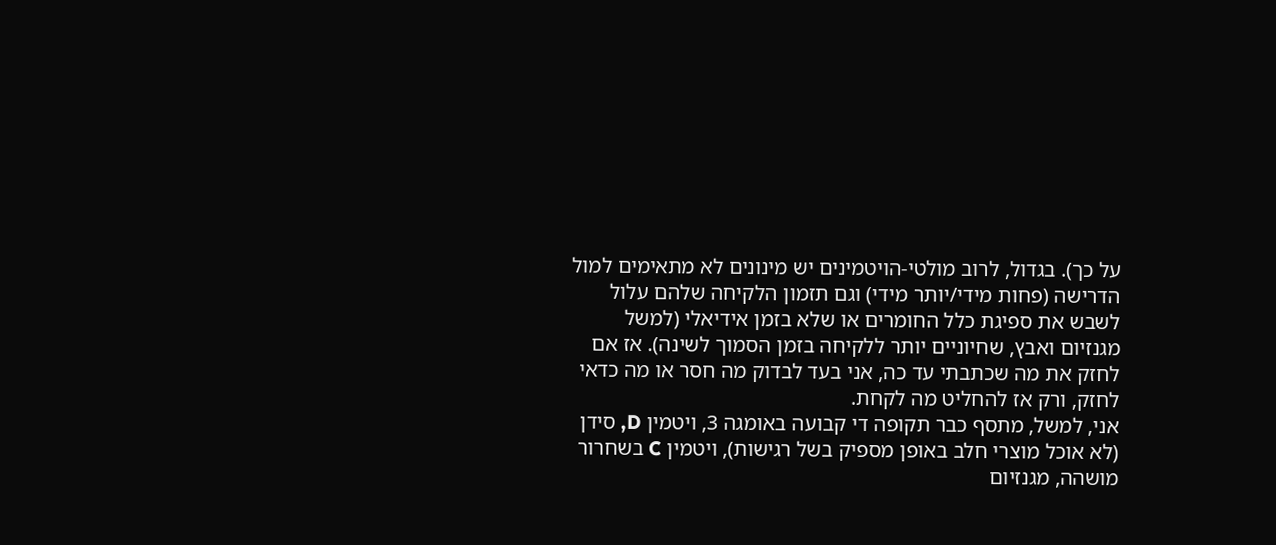על כך). בגדול, לרוב מולטי-הויטמינים יש מינונים לא מתאימים למול הדרישה (פחות מידי/יותר מידי) וגם תזמון הלקיחה שלהם עלול לשבש את ספיגת כלל החומרים או שלא בזמן אידיאלי (למשל מגנזיום ואבץ, שחיוניים יותר ללקיחה בזמן הסמוך לשינה). אז אם לחזק את מה שכתבתי עד כה, אני בעד לבדוק מה חסר או מה כדאי לחזק, ורק אז להחליט מה לקחת.
אני, למשל, מתסף כבר תקופה די קבועה באומגה 3, ויטמין D, סידן (לא אוכל מוצרי חלב באופן מספיק בשל רגישות), ויטמין C בשחרור מושהה, מגנזיום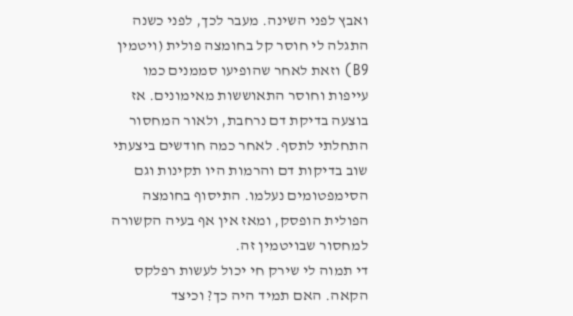ואבץ לפני השינה. מעבר לכך, לפני כשנה התגלה לי חוסר קל בחומצה פולית (ויטמין B9) וזאת לאחר שהופיעו סממנים כמו עייפות וחוסר התאוששות מאימונים. אז בוצעה בדיקת דם נרחבת, ולאור המחסור התחלתי לתסף. לאחר כמה חודשים ביצעתי שוב בדיקות דם והרמות היו תקינות וגם הסימפטומים נעלמו. התיסוף בחומצה הפולית הופסק, ומאז אין אף בעיה הקשורה למחסור שבויטמין זה.
די תמוה לי שירק חי יכול לעשות רפלקס הקאה. האם תמיד היה כך? וכיצד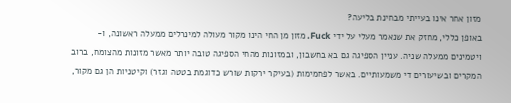מזון אחר אינו בעייתי מבחינת בליעה?
באופן כללי, מחזק את שנאמר מעלי על ידי Fuck. מזון מן החי הינו מקור מעולה למינרלים ממעלה ראשונה, ו-ויטמינים ממעלה שניה. עניין הספיגה גם בא בחשבון, ובמזונות מהחי הספיגה טובה יותר מאשר מזונות מהצומח, ברוב המקרים ובשיעורים די משמעותיים. באשר לפחמימות (בעיקר ירקות שורש כדוגמת בטטה וגזר) וקיטניות הן גם מקור,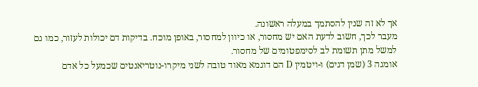אך לא זה שנין להסתמך במעלה ראשונה.
מעבר לכך, חשוב לדעת האם יש מחסור, או כיוון למחסור, באופן מוכח. בדיקות דם יכולות לעזור, כמו גם למשל מתן תשומת לב לסימפטומים של מחסור.
אומגה 3 (שמן דגים) ו-ויטמין D הם דוגמא מאוד טובה לשני מיקרו-נוטריאנטים שכמעל כל אדם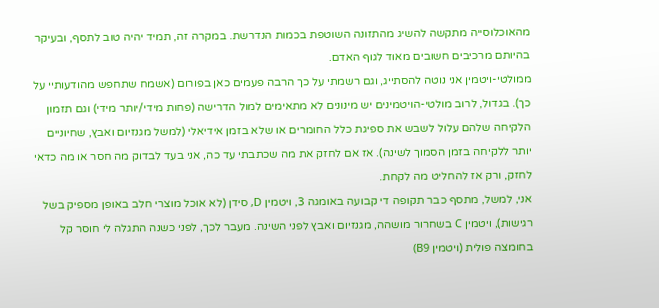מהאוכלוסייה מתקשה להשיג מהתזונה השוטפת בכמות הנדרשת. במקרה זה, תמיד יהיה טוב לתסף, ובעיקר בהיותם מרכיבים חשובים מאוד לגוף האדם.
ממולטי-ויטמין אני נוטה להסתייג, וגם רשמתי על כך הרבה פעמים כאן בפורום (אשמח שתחפש מהודעותיי על כך). בגדול, לרוב מולטי-הויטמינים יש מינונים לא מתאימים למול הדרישה (פחות מידי/יותר מידי) וגם תזמון הלקיחה שלהם עלול לשבש את ספיגת כלל החומרים או שלא בזמן אידיאלי (למשל מגנזיום ואבץ, שחיוניים יותר ללקיחה בזמן הסמוך לשינה). אז אם לחזק את מה שכתבתי עד כה, אני בעד לבדוק מה חסר או מה כדאי לחזק, ורק אז להחליט מה לקחת.
אני, למשל, מתסף כבר תקופה די קבועה באומגה 3, ויטמין D, סידן (לא אוכל מוצרי חלב באופן מספיק בשל רגישות), ויטמין C בשחרור מושהה, מגנזיום ואבץ לפני השינה. מעבר לכך, לפני כשנה התגלה לי חוסר קל בחומצה פולית (ויטמין B9)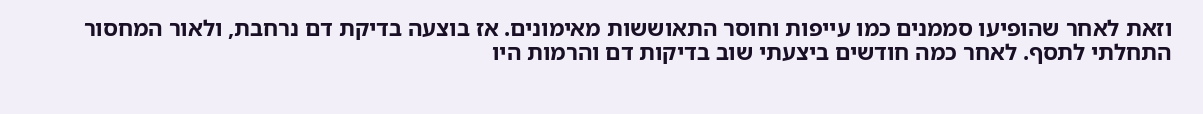וזאת לאחר שהופיעו סממנים כמו עייפות וחוסר התאוששות מאימונים. אז בוצעה בדיקת דם נרחבת, ולאור המחסור התחלתי לתסף. לאחר כמה חודשים ביצעתי שוב בדיקות דם והרמות היו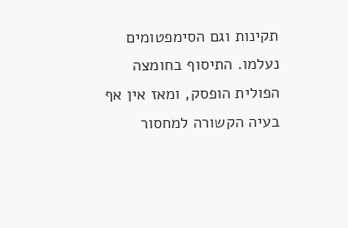תקינות וגם הסימפטומים נעלמו. התיסוף בחומצה הפולית הופסק, ומאז אין אף בעיה הקשורה למחסור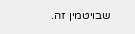שבויטמין זה.